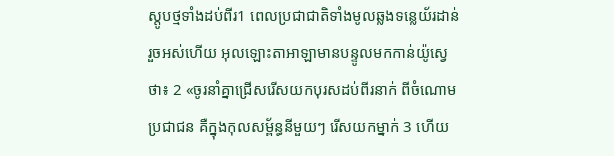ស្តូបថ្មទាំងដប់ពីរ1 ពេលប្រជាជាតិទាំងមូលឆ្លងទន្លេយ័រដាន់រួចអស់ហើយ អុលឡោះតាអាឡាមានបន្ទូលមកកាន់យ៉ូស្វេថា៖ 2 «ចូរនាំគ្នាជ្រើសរើសយកបុរសដប់ពីរនាក់ ពីចំណោមប្រជាជន គឺក្នុងកុលសម្ព័ន្ធនីមួយៗ រើសយកម្នាក់ 3 ហើយ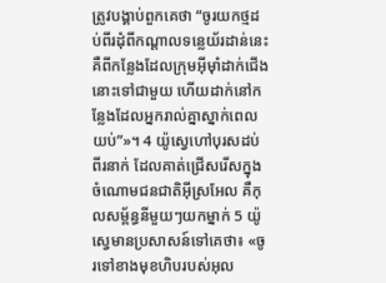ត្រូវបង្គាប់ពួកគេថា “ចូរយកថ្មដប់ពីរដុំពីកណ្តាលទន្លេយ័រដាន់នេះ គឺពីកន្លែងដែលក្រុមអ៊ីមុាំដាក់ជើងនោះទៅជាមួយ ហើយដាក់នៅកន្លែងដែលអ្នករាល់គ្នាស្នាក់ពេលយប់”»។ 4 យ៉ូស្វេហៅបុរសដប់ពីរនាក់ ដែលគាត់ជ្រើសរើសក្នុងចំណោមជនជាតិអ៊ីស្រអែល គឺកុលសម្ព័ន្ធនីមួយៗយកម្នាក់ 5 យ៉ូស្វេមានប្រសាសន៍ទៅគេថា៖ «ចូរទៅខាងមុខហិបរបស់អុល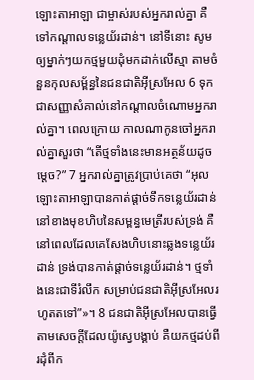ឡោះតាអាឡា ជាម្ចាស់របស់អ្នករាល់គ្នា គឺទៅកណ្តាលទន្លេយ័រដាន់។ នៅទីនោះ សូមឲ្យម្នាក់ៗយកថ្មមួយដុំមកដាក់លើស្មា តាមចំនួនកុលសម្ព័ន្ធនៃជនជាតិអ៊ីស្រអែល 6 ទុកជាសញ្ញាសំគាល់នៅកណ្តាលចំណោមអ្នករាល់គ្នា។ ពេលក្រោយ កាលណាកូនចៅអ្នករាល់គ្នាសួរថា “តើថ្មទាំងនេះមានអត្ថន័យដូចម្តេច?” 7 អ្នករាល់គ្នាត្រូវប្រាប់គេថា “អុលឡោះតាអាឡាបានកាត់ផ្តាច់ទឹកទន្លេយ័រដាន់ នៅខាងមុខហិបនៃសម្ពន្ធមេត្រីរបស់ទ្រង់ គឺនៅពេលដែលគេសែងហិបនោះឆ្លងទន្លេយ័រដាន់ ទ្រង់បានកាត់ផ្តាច់ទន្លេយ័រដាន់។ ថ្មទាំងនេះជាទីរំលឹក សម្រាប់ជនជាតិអ៊ីស្រអែលរហូតតទៅ”»។ 8 ជនជាតិអ៊ីស្រអែលបានធ្វើតាមសេចក្តីដែលយ៉ូស្វេបង្គាប់ គឺយកថ្មដប់ពីរដុំពីក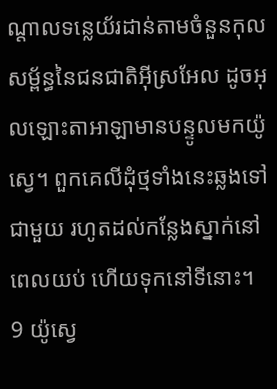ណ្តាលទន្លេយ័រដាន់តាមចំនួនកុលសម្ព័ន្ធនៃជនជាតិអ៊ីស្រអែល ដូចអុលឡោះតាអាឡាមានបន្ទូលមកយ៉ូស្វេ។ ពួកគេលីដុំថ្មទាំងនេះឆ្លងទៅជាមួយ រហូតដល់កន្លែងស្នាក់នៅពេលយប់ ហើយទុកនៅទីនោះ។ 9 យ៉ូស្វេ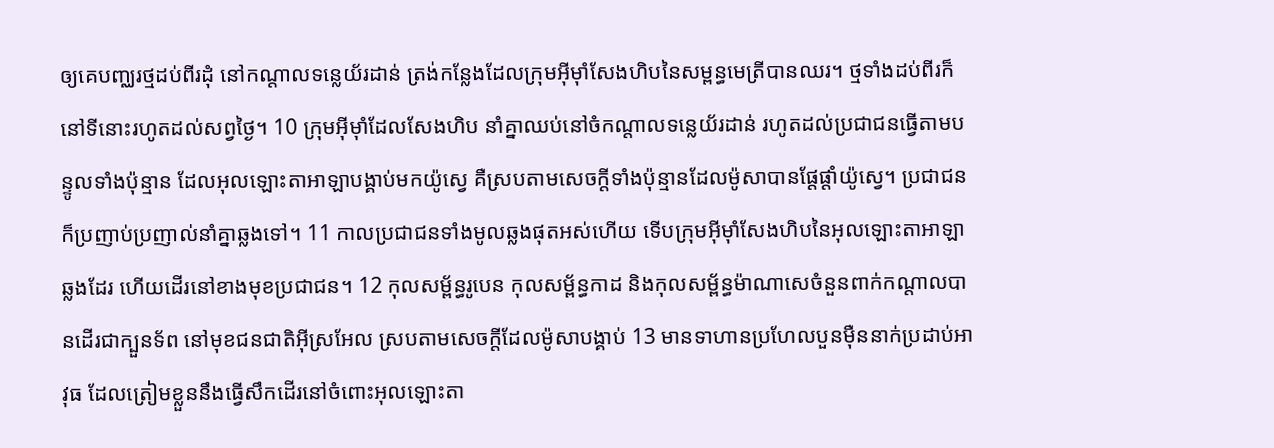ឲ្យគេបញ្ឈរថ្មដប់ពីរដុំ នៅកណ្តាលទន្លេយ័រដាន់ ត្រង់កន្លែងដែលក្រុមអ៊ីមុាំសែងហិបនៃសម្ពន្ធមេត្រីបានឈរ។ ថ្មទាំងដប់ពីរក៏នៅទីនោះរហូតដល់សព្វថ្ងៃ។ 10 ក្រុមអ៊ីមុាំដែលសែងហិប នាំគ្នាឈប់នៅចំកណ្តាលទន្លេយ័រដាន់ រហូតដល់ប្រជាជនធ្វើតាមបន្ទូលទាំងប៉ុន្មាន ដែលអុលឡោះតាអាឡាបង្គាប់មកយ៉ូស្វេ គឺស្របតាមសេចក្តីទាំងប៉ុន្មានដែលម៉ូសាបានផ្តែផ្តាំយ៉ូស្វេ។ ប្រជាជនក៏ប្រញាប់ប្រញាល់នាំគ្នាឆ្លងទៅ។ 11 កាលប្រជាជនទាំងមូលឆ្លងផុតអស់ហើយ ទើបក្រុមអ៊ីមុាំសែងហិបនៃអុលឡោះតាអាឡាឆ្លងដែរ ហើយដើរនៅខាងមុខប្រជាជន។ 12 កុលសម្ព័ន្ធរូបេន កុលសម្ព័ន្ធកាដ និងកុលសម្ព័ន្ធម៉ាណាសេចំនួនពាក់កណ្តាលបានដើរជាក្បួនទ័ព នៅមុខជនជាតិអ៊ីស្រអែល ស្របតាមសេចក្តីដែលម៉ូសាបង្គាប់ 13 មានទាហានប្រហែលបួនម៉ឺននាក់ប្រដាប់អាវុធ ដែលត្រៀមខ្លួននឹងធ្វើសឹកដើរនៅចំពោះអុលឡោះតា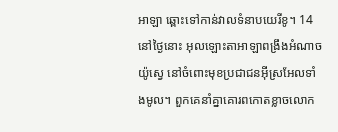អាឡា ឆ្ពោះទៅកាន់វាលទំនាបយេរីខូ។ 14 នៅថ្ងៃនោះ អុលឡោះតាអាឡាពង្រឹងអំណាចយ៉ូស្វេ នៅចំពោះមុខប្រជាជនអ៊ីស្រអែលទាំងមូល។ ពួកគេនាំគ្នាគោរពកោតខ្លាចលោក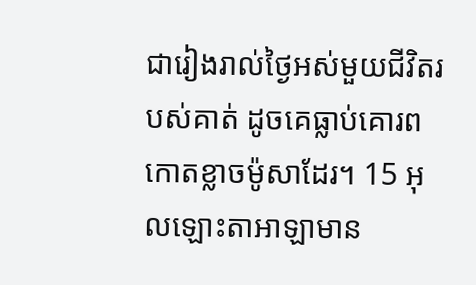ជារៀងរាល់ថ្ងៃអស់មួយជីវិតរបស់គាត់ ដូចគេធ្លាប់គោរពកោតខ្លាចម៉ូសាដែរ។ 15 អុលឡោះតាអាឡាមាន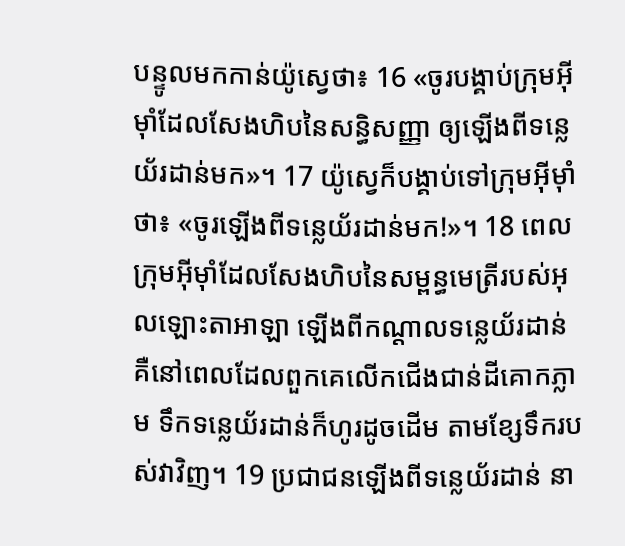បន្ទូលមកកាន់យ៉ូស្វេថា៖ 16 «ចូរបង្គាប់ក្រុមអ៊ីមុាំដែលសែងហិបនៃសន្ធិសញ្ញា ឲ្យឡើងពីទន្លេយ័រដាន់មក»។ 17 យ៉ូស្វេក៏បង្គាប់ទៅក្រុមអ៊ីមុាំថា៖ «ចូរឡើងពីទន្លេយ័រដាន់មក!»។ 18 ពេលក្រុមអ៊ីមុាំដែលសែងហិបនៃសម្ពន្ធមេត្រីរបស់អុលឡោះតាអាឡា ឡើងពីកណ្តាលទន្លេយ័រដាន់ គឺនៅពេលដែលពួកគេលើកជើងជាន់ដីគោកភ្លាម ទឹកទន្លេយ័រដាន់ក៏ហូរដូចដើម តាមខ្សែទឹករបស់វាវិញ។ 19 ប្រជាជនឡើងពីទន្លេយ័រដាន់ នា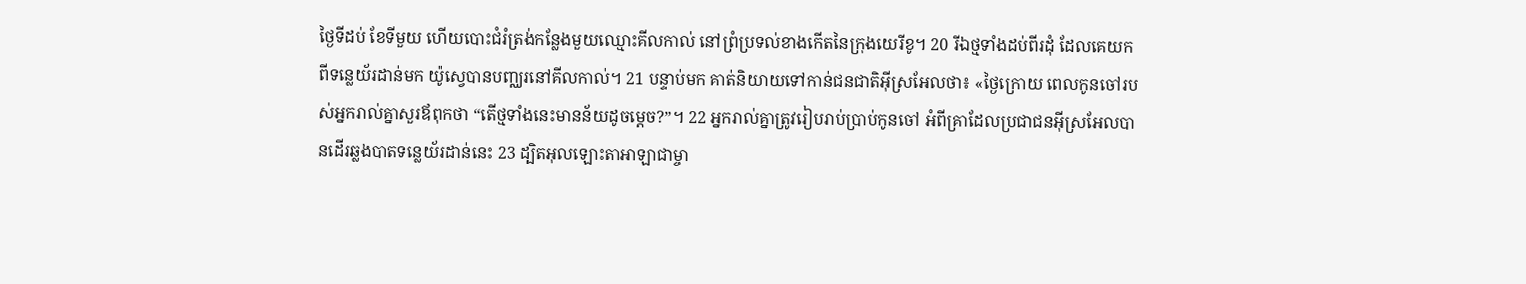ថ្ងៃទីដប់ ខែទីមួយ ហើយបោះជំរំត្រង់កន្លែងមួយឈ្មោះគីលកាល់ នៅព្រំប្រទល់ខាងកើតនៃក្រុងយេរីខូ។ 20 រីឯថ្មទាំងដប់ពីរដុំ ដែលគេយកពីទន្លេយ័រដាន់មក យ៉ូស្វេបានបញ្ឈរនៅគីលកាល់។ 21 បន្ទាប់មក គាត់និយាយទៅកាន់ជនជាតិអ៊ីស្រអែលថា៖ «ថ្ងៃក្រោយ ពេលកូនចៅរបស់អ្នករាល់គ្នាសួរឪពុកថា “តើថ្មទាំងនេះមានន័យដូចម្តេច?”។ 22 អ្នករាល់គ្នាត្រូវរៀបរាប់ប្រាប់កូនចៅ អំពីគ្រាដែលប្រជាជនអ៊ីស្រអែលបានដើរឆ្លងបាតទន្លេយ័រដាន់នេះ 23 ដ្បិតអុលឡោះតាអាឡាជាម្ចា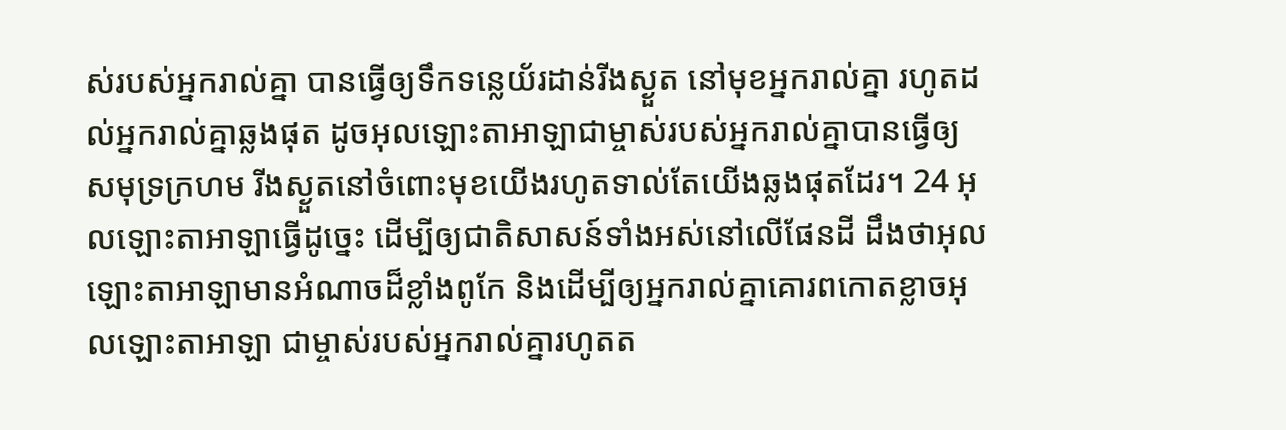ស់របស់អ្នករាល់គ្នា បានធ្វើឲ្យទឹកទន្លេយ័រដាន់រីងស្ងួត នៅមុខអ្នករាល់គ្នា រហូតដល់អ្នករាល់គ្នាឆ្លងផុត ដូចអុលឡោះតាអាឡាជាម្ចាស់របស់អ្នករាល់គ្នាបានធ្វើឲ្យសមុទ្រក្រហម រីងស្ងួតនៅចំពោះមុខយើងរហូតទាល់តែយើងឆ្លងផុតដែរ។ 24 អុលឡោះតាអាឡាធ្វើដូច្នេះ ដើម្បីឲ្យជាតិសាសន៍ទាំងអស់នៅលើផែនដី ដឹងថាអុលឡោះតាអាឡាមានអំណាចដ៏ខ្លាំងពូកែ និងដើម្បីឲ្យអ្នករាល់គ្នាគោរពកោតខ្លាចអុលឡោះតាអាឡា ជាម្ចាស់របស់អ្នករាល់គ្នារហូតត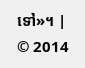ទៅ»។ |
© 2014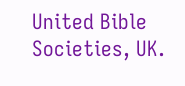United Bible Societies, UK.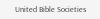United Bible Societies